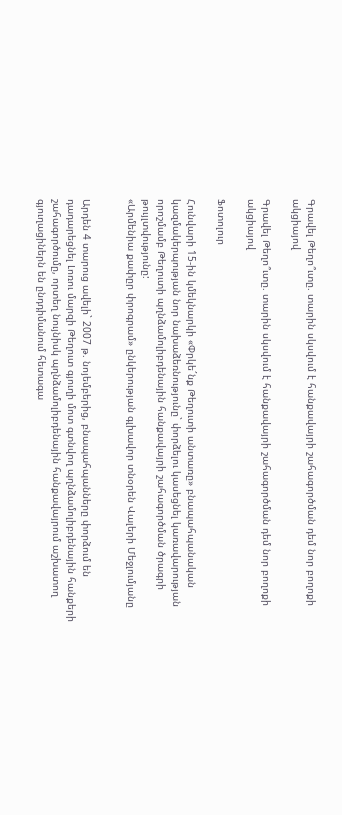Գրավել Թեղո՞ւտը. տարին սկսվում է հանքավայրի շահագործման դեմ նոր բողոքի ակցիայով

Գրավել Թեղո՞ւտը. տարին սկսվում է հանքավայրի շահագործման դեմ նոր բողոքի ակցիայով

Ֆոտոլուր

Հունվարի 15-ին կմեկնարկի «Փրկե´նք Թեղուտի անտառը» բնապահպանական կազմակերպության նոր նախաձեռնությունը` փորձելու կասեցնել կառավարության որոշմամբ Թեղուտի պղնձամոլիբդենային հանքավայրի շահագործման ծրագրի թույլտվությունը:
«Արմենիա քափըր փրոգրամ» ընկերության գլխավոր տնօրեն Վալերի Մեջլումյանը


Արդեն 4 տարուց ավելի` 2007 թ. նոյեմբերից, բնապահպանները փորձում են դադարեցնել Լոռու մարզի Թեղուտ գյուղի մոտ գտնվող պղնձամոլիբդենային հանքերի շահագործումը, որտեղ նույնիսկ պղնձամոլիբդենային հանքավայրում աշխատող գյուղացիներն են ընդդիմանում հետագա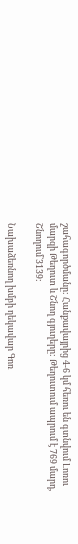շահագործմանը: Հանքավայրից 4-6 կմ հեռու են գտնվում Լոռու մարզի Թեղուտ և Շնող գյուղերը: Թեղուտում ապրում է 769 մարդ, Շնողում`3139:

Նախաձեռնող խմբի ղեկավար Գոռ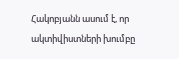Հակոբյանն ասում է, որ ակտիվիստների խումբը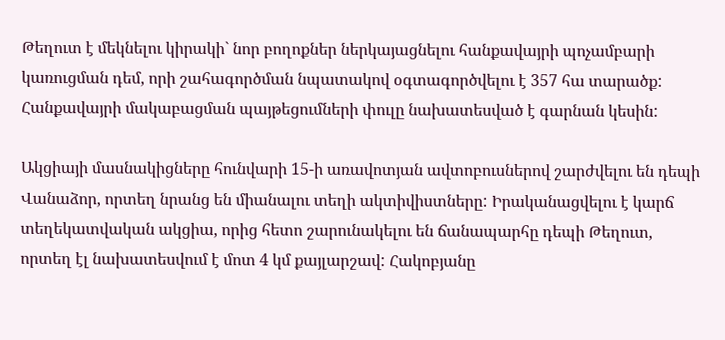Թեղուտ է մեկնելու կիրակի` նոր բողոքներ ներկայացնելու հանքավայրի պոչամբարի կառուցման դեմ, որի շահագործման նպատակով օգտագործվելու է 357 հա տարածք: Հանքավայրի մակաբացման պայթեցումների փուլը նախատեսված է գարնան կեսին:

Ակցիայի մասնակիցները հունվարի 15-ի առավոտյան ավտոբուսներով շարժվելու են դեպի Վանաձոր, որտեղ նրանց են միանալու տեղի ակտիվիստները: Իրականացվելու է կարճ տեղեկատվական ակցիա, որից հետո շարունակելու են ճանապարհը դեպի Թեղուտ, որտեղ էլ նախատեսվում է մոտ 4 կմ քայլարշավ: Հակոբյանը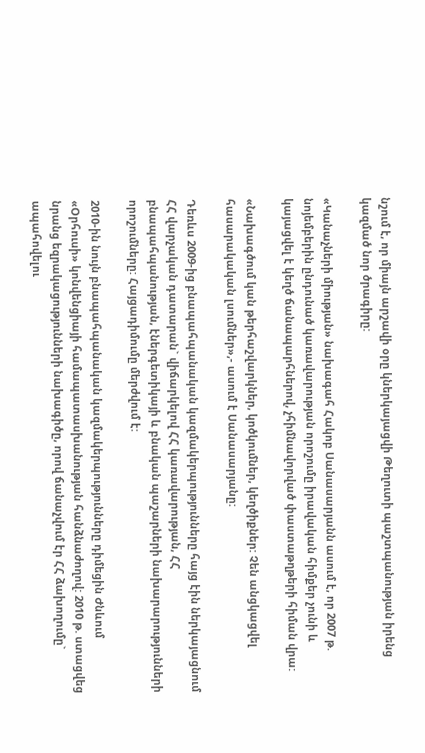նշում է, որ միայն արշավի օրը կներկայացվի Թեղուտի պաշտպանության իրենց կազմած նոր ծրագիրը:

«Կանաչների միության» նախագահ Հակոբ Սանասարյանն ասում է, որ 2007 թ. նոյեմբերին ընդունած կառավարության որոշումը իրավական հիմքեր չունի և կայացվել է կեղծ ճանապարհներով, չհիմնավորված փաստաթղթերի հիման վրա:

«Նախագծում կան թերհաշվարկներ, կոծկումներ, կեղծիքներ: Չեն անցկացվել հասարակական լսումներ»,- ասում է Սանասարյանը:

Դեռևս 2009-ից բնապահպանական կազմակերպությունները հայց էին ներկայացնում ՀՀ վարչական դատարան` վիճարկելով ՀՀ կառավարության, ՀՀ բնապահպանության, էներգետիկայի և բնական պաշարների նախարարությունների որոշումները: Հայցադիմումը մերժվում է:

2010-ին նույն բնապահպանական կազմակերպությունները դիմեցին Ժնևում «Օրհուսի» կոնվենցիայի համապատասխանության հանձնաժողով: 2010 թ. ստացվեց նրանց եզրակացությունների նախագիծը, որով ճանաչվում էր ՀՀ ձախողումը` ապահովելու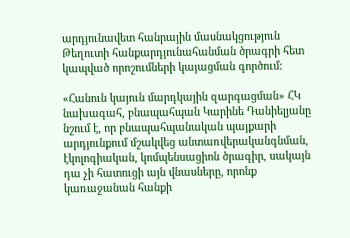արդյունավետ հանրային մասնակցություն Թեղուտի հանքարդյունահանման ծրագրի հետ կապված որոշումների կայացման գործում:

«Հանուն կայուն մարդկային զարգացման» ՀԿ նախագահ, բնապահպան Կարինե Դանիելյանը նշում է, որ բնապահպանական պայքարի արդյունքում մշակվեց անտառվերականգնման, էկոլոգիական, կոմպենսացիոն ծրագիր, սակայն դա չի հատուցի այն վնասները, որոնք կառաջանան հանքի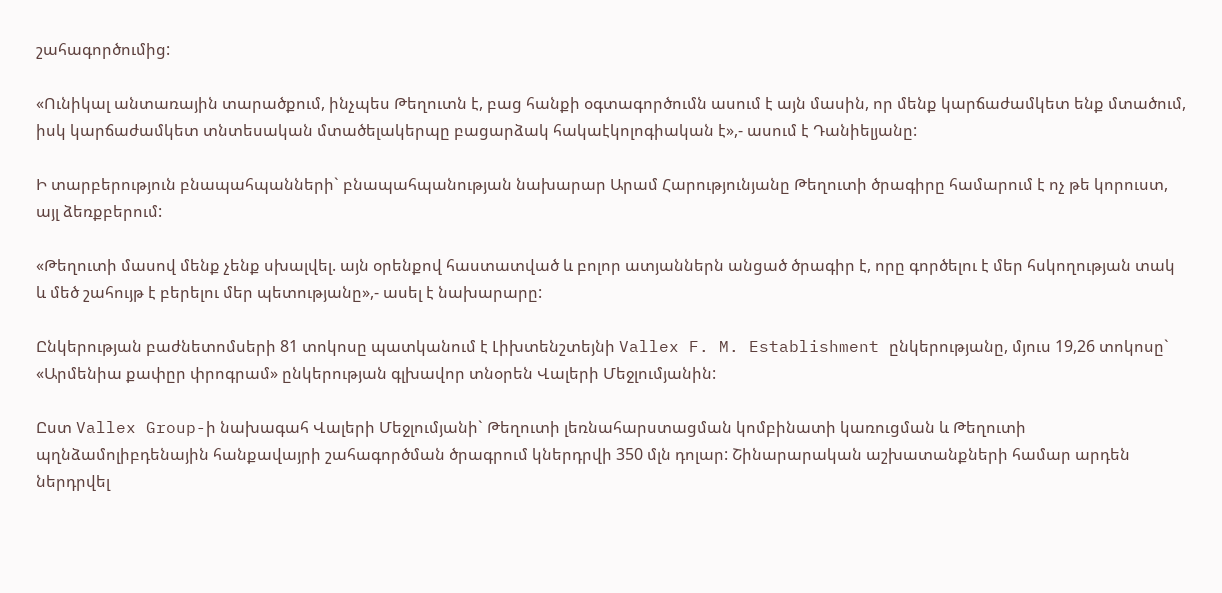շահագործումից:

«Ունիկալ անտառային տարածքում, ինչպես Թեղուտն է, բաց հանքի օգտագործումն ասում է այն մասին, որ մենք կարճաժամկետ ենք մտածում, իսկ կարճաժամկետ տնտեսական մտածելակերպը բացարձակ հակաէկոլոգիական է»,- ասում է Դանիելյանը:

Ի տարբերություն բնապահպանների` բնապահպանության նախարար Արամ Հարությունյանը Թեղուտի ծրագիրը համարում է ոչ թե կորուստ, այլ ձեռքբերում:

«Թեղուտի մասով մենք չենք սխալվել. այն օրենքով հաստատված և բոլոր ատյաններն անցած ծրագիր է, որը գործելու է մեր հսկողության տակ և մեծ շահույթ է բերելու մեր պետությանը»,- ասել է նախարարը:

Ընկերության բաժնետոմսերի 81 տոկոսը պատկանում է Լիխտենշտեյնի Vallex F. M. Establishment ընկերությանը, մյուս 19,26 տոկոսը` «Արմենիա քափըր փրոգրամ» ընկերության գլխավոր տնօրեն Վալերի Մեջլումյանին:

Ըստ Vallex Group-ի նախագահ Վալերի Մեջլումյանի` Թեղուտի լեռնահարստացման կոմբինատի կառուցման և Թեղուտի պղնձամոլիբդենային հանքավայրի շահագործման ծրագրում կներդրվի 350 մլն դոլար: Շինարարական աշխատանքների համար արդեն ներդրվել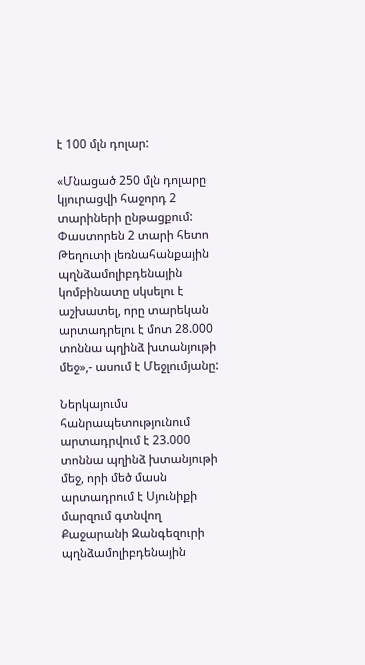է 100 մլն դոլար:

«Մնացած 250 մլն դոլարը կյուրացվի հաջորդ 2 տարիների ընթացքում: Փաստորեն 2 տարի հետո Թեղուտի լեռնահանքային պղնձամոլիբդենային կոմբինատը սկսելու է աշխատել, որը տարեկան արտադրելու է մոտ 28.000 տոննա պղինձ խտանյութի մեջ»,- ասում է Մեջլումյանը:

Ներկայումս հանրապետությունում արտադրվում է 23.000 տոննա պղինձ խտանյութի մեջ, որի մեծ մասն արտադրում է Սյունիքի մարզում գտնվող Քաջարանի Զանգեզուրի պղնձամոլիբդենային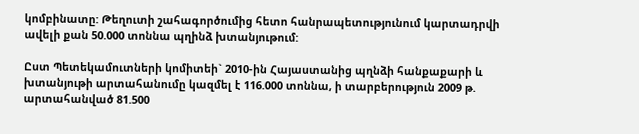կոմբինատը: Թեղուտի շահագործումից հետո հանրապետությունում կարտադրվի ավելի քան 50.000 տոննա պղինձ խտանյութում:

Ըստ Պետեկամուտների կոմիտեի` 2010-ին Հայաստանից պղնձի հանքաքարի և խտանյութի արտահանումը կազմել է 116.000 տոննա, ի տարբերություն 2009 թ. արտահանված 81.500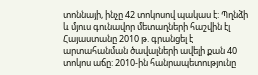տոննայի, ինչը 42 տոկոսով պակաս է: Պղնձի և մյուս գունավոր մետաղների հաշվին էլ Հայաստանը 2010 թ. գրանցել է արտահանման ծավալների ավելի քան 40 տոկոս աճը: 2010-ին հանրապետությունը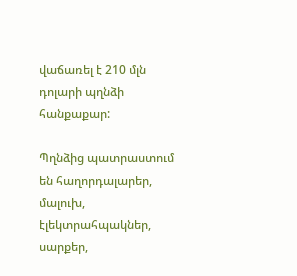վաճառել է 210 մլն դոլարի պղնձի հանքաքար:

Պղնձից պատրաստում են հաղորդալարեր, մալուխ, էլեկտրահպակներ, սարքեր,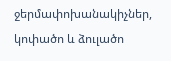ջերմափոխանակիչներ, կոփածո և ձուլածո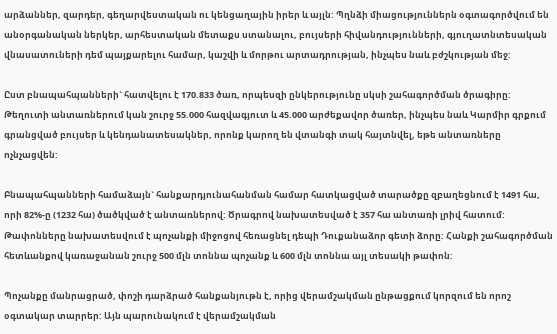արձաններ, զարդեր, գեղարվեստական ու կենցաղային իրեր և այլն: Պղնձի միացություններն օգտագործվում են անօրգանական ներկեր, արհեստական մետաքս ստանալու, բույսերի հիվանդությունների, գյուղատնտեսական վնասատուների դեմ պայքարելու համար, կաշվի և մորթու արտադրության, ինչպես նաև բժշկության մեջ:

Ըստ բնապահպանների` հատվելու է 170.833 ծառ, որպեսզի ընկերությունը սկսի շահագործման ծրագիրը: Թեղուտի անտառներում կան շուրջ 55.000 հազվագյուտ և 45.000 արժեքավոր ծառեր, ինչպես նաև Կարմիր գրքում գրանցված բույսեր և կենդանատեսակներ, որոնք կարող են վտանգի տակ հայտնվել, եթե անտառները ոչնչացվեն:

Բնապահպանների համաձայն` հանքարդյունահանման համար հատկացված տարածքը զբաղեցնում է 1491 հա, որի 82%-ը (1232 հա) ծածկված է անտառներով: Ծրագրով նախատեսված է 357 հա անտառի լրիվ հատում: Թափոնները նախատեսվում է պոչանքի միջոցով հեռացնել դեպի Դուքանաձոր գետի ձորը: Հանքի շահագործման հետևանքով կառաջանան շուրջ 500 մլն տոննա պոչանք և 600 մլն տոննա այլ տեսակի թափոն:

Պոչանքը մանրացրած, փոշի դարձրած հանքանյութն է, որից վերամշակման ընթացքում կորզում են որոշ օգտակար տարրեր: Այն պարունակում է վերամշակման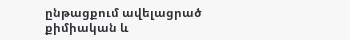ընթացքում ավելացրած քիմիական և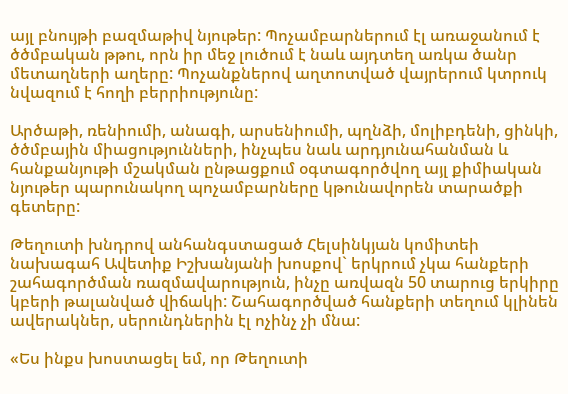այլ բնույթի բազմաթիվ նյութեր: Պոչամբարներում էլ առաջանում է ծծմբական թթու, որն իր մեջ լուծում է նաև այդտեղ առկա ծանր մետաղների աղերը: Պոչանքներով աղտոտված վայրերում կտրուկ նվազում է հողի բերրիությունը:

Արծաթի, ռենիումի, անագի, արսենիումի, պղնձի, մոլիբդենի, ցինկի, ծծմբային միացությունների, ինչպես նաև արդյունահանման և հանքանյութի մշակման ընթացքում օգտագործվող այլ քիմիական նյութեր պարունակող պոչամբարները կթունավորեն տարածքի գետերը:

Թեղուտի խնդրով անհանգստացած Հելսինկյան կոմիտեի նախագահ Ավետիք Իշխանյանի խոսքով` երկրում չկա հանքերի շահագործման ռազմավարություն, ինչը առվազն 50 տարուց երկիրը կբերի թալանված վիճակի: Շահագործված հանքերի տեղում կլինեն ավերակներ, սերունդներին էլ ոչինչ չի մնա:

«Ես ինքս խոստացել եմ, որ Թեղուտի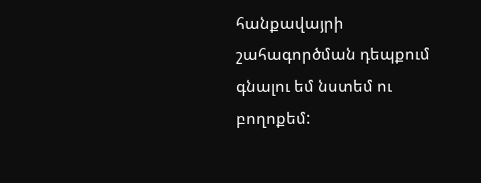հանքավայրի շահագործման դեպքում գնալու եմ նստեմ ու բողոքեմ: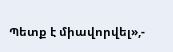Պետք է միավորվել»,-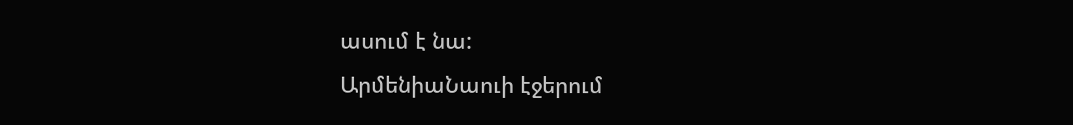ասում է նա:
ԱրմենիաՆաուի էջերում